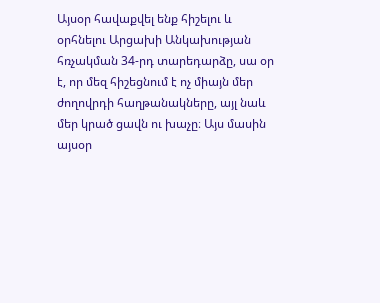Այսօր հավաքվել ենք հիշելու և օրհնելու Արցախի Անկախության հռչակման 34-րդ տարեդարձը, սա օր է, որ մեզ հիշեցնում է ոչ միայն մեր ժողովրդի հաղթանակները, այլ նաև մեր կրած ցավն ու խաչը։ Այս մասին այսօր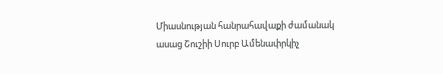Միասնության հանրահավաքի ժամանակ ասաց Շուշիի Սուրբ Ամենափրկիչ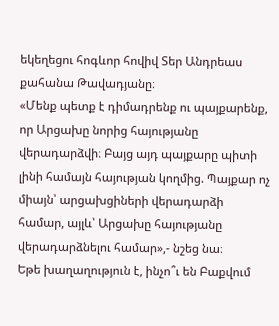եկեղեցու հոգևոր հովիվ Տեր Անդրեաս քահանա Թավադյանը։
«Մենք պետք է դիմադրենք ու պայքարենք, որ Արցախը նորից հայությանը վերադարձվի։ Բայց այդ պայքարը պիտի լինի համայն հայության կողմից. Պայքար ոչ միայն՝ արցախցիների վերադարձի համար, այլև՝ Արցախը հայությանը վերադարձնելու համար»,- նշեց նա։
Եթե խաղաղություն է, ինչո՞ւ են Բաքվում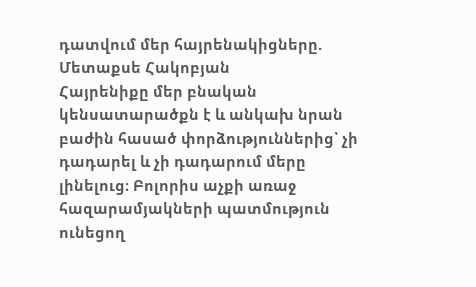դատվում մեր հայրենակիցները. Մետաքսե Հակոբյան
Հայրենիքը մեր բնական կենսատարածքն է և անկախ նրան բաժին հասած փորձություններից՝ չի դադարել և չի դադարում մերը լինելուց։ Բոլորիս աչքի առաջ հազարամյակների պատմություն ունեցող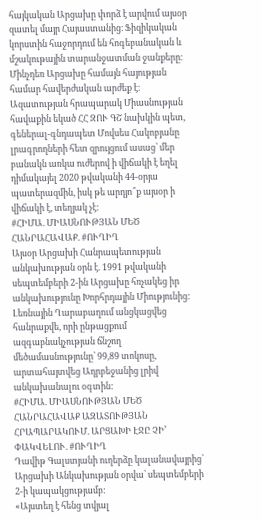հայկական Արցախը փորձ է արվում այսօր զատել մայր Հայաստանից։ Ֆիզիկական կորստին հաջորդում են հոգեբանական և մշակութային տարանջատման ջանքերը։ Մինչդեռ Արցախը համայն հայության համար հավերժական արժեք է։
Ազատության հրապարակ Միասնության հավաքին եկած ՀՀ ԶՈՒ ԳՇ նախկին պետ, գեներալ-գնդապետ Մովսես Հակոբյանը լրագրողների հետ զրույցում ասաց՝ մեր բանակն առկա ուժերով ի վիճակի է եղել դիմակայել 2020 թվականի 44-օրյա պատերազմին, իսկ թե արդյո՞ք այսօր ի վիճակի է, տեղյակ չէ:
#ՀԻՄԱ. ՄԻԱՍՆՈՒԹՅԱՆ ՄԵԾ ՀԱՆՐԱՀԱՎԱՔ. #ՈՒՂԻՂ
Այսօր Արցախի Հանրապետության անկախության օրն է. 1991 թվականի սեպտեմբերի 2-ին Արցախը հռչակեց իր անկախությունը Խորհրդային Միությունից: Լեռնային Ղարաբաղում անցկացվեց հանրաքվե, որի ընթացքում ազգաբնակչության ճնշող մեծամասնությունը՝ 99,89 տոկոսը, արտահայտվեց Ադրբեջանից լրիվ անկախանալու օգտին:
#ՀԻՄԱ. ՄԻԱՍՆՈՒԹՅԱՆ ՄԵԾ ՀԱՆՐԱՀԱՎԱՔ ԱԶԱՏՈՒԹՅԱՆ ՀՐԱՊԱՐԱԿՈՒՄ. ԱՐՑԱԽԻ ԷՋԸ ՉԻ’ ՓԱԿՎԵԼՈՒ. #ՈՒՂԻՂ
Դավիթ Գալստյանի ուղերձը կալանավայրից՝ Արցախի Անկախության օրվա՝ սեպտեմբերի 2-ի կապակցությամբ:
«Այստեղ է հենց տվյալ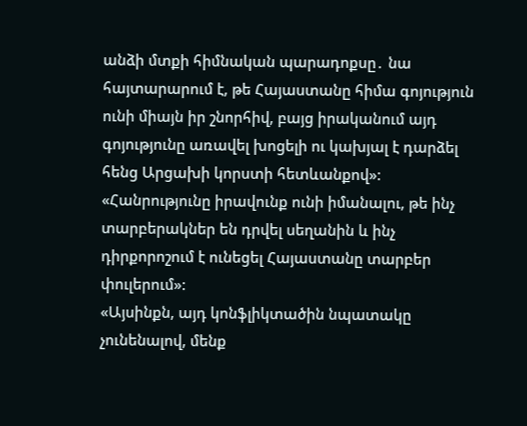անձի մտքի հիմնական պարադոքսը․ նա հայտարարում է, թե Հայաստանը հիմա գոյություն ունի միայն իր շնորհիվ, բայց իրականում այդ գոյությունը առավել խոցելի ու կախյալ է դարձել հենց Արցախի կորստի հետևանքով»:
«Հանրությունը իրավունք ունի իմանալու, թե ինչ տարբերակներ են դրվել սեղանին և ինչ դիրքորոշում է ունեցել Հայաստանը տարբեր փուլերում»:
«Այսինքն, այդ կոնֆլիկտածին նպատակը չունենալով, մենք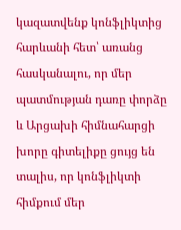կազատվենք կոնֆլիկտից հարևանի հետ՝ առանց հասկանալու, որ մեր պատմության դառը փորձը և Արցախի հիմնահարցի խորը գիտելիքը ցույց են տալիս, որ կոնֆլիկտի հիմքում մեր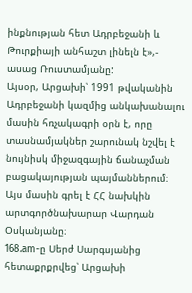ինքնության հետ Ադրբեջանի և Թուրքիայի անհաշտ լինելն է»,- ասաց Ռուստամյանը:
Այսօր, Արցախի՝ 1991 թվականին Ադրբեջանի կազմից անկախանալու մասին հռչակագրի օրն է, որը տասնամյակներ շարունակ նշվել է նույնիսկ միջազգային ճանաչման բացակայության պայմաններում։ Այս մասին գրել է ՀՀ նախկին արտգործնախարար Վարդան Օսկանյանը։
168.am-ը Սերժ Սարգսյանից հետաքրքրվեց՝ Արցախի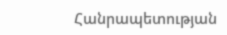Հանրապետության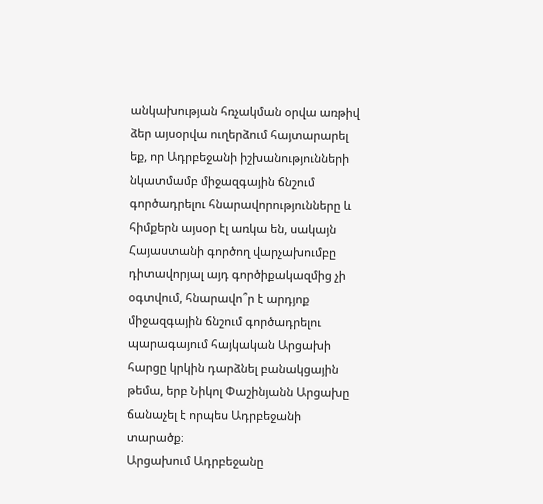անկախության հռչակման օրվա առթիվ ձեր այսօրվա ուղերձում հայտարարել եք, որ Ադրբեջանի իշխանությունների նկատմամբ միջազգային ճնշում գործադրելու հնարավորությունները և հիմքերն այսօր էլ առկա են, սակայն Հայաստանի գործող վարչախումբը դիտավորյալ այդ գործիքակազմից չի օգտվում, հնարավո՞ր է արդյոք միջազգային ճնշում գործադրելու պարագայում հայկական Արցախի հարցը կրկին դարձնել բանակցային թեմա, երբ Նիկոլ Փաշինյանն Արցախը ճանաչել է որպես Ադրբեջանի տարածք։
Արցախում Ադրբեջանը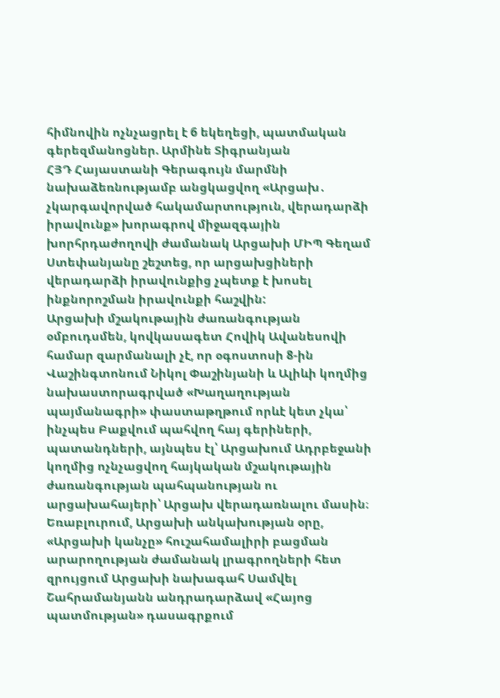հիմնովին ոչնչացրել է 6 եկեղեցի, պատմական գերեզմանոցներ. Արմինե Տիգրանյան
ՀՅԴ Հայաստանի Գերագույն մարմնի նախաձեռնությամբ անցկացվող «Արցախ․ չկարգավորված հակամարտություն, վերադարձի իրավունք» խորագրով միջազգային խորհրդաժողովի ժամանակ Արցախի ՄԻՊ Գեղամ Ստեփանյանը շեշտեց, որ արցախցիների վերադարձի իրավունքից չպետք է խոսել ինքնորոշման իրավունքի հաշվին:
Արցախի մշակութային ժառանգության օմբուդսմեն, կովկասագետ Հովիկ Ավանեսովի համար զարմանալի չէ, որ օգոստոսի 8-ին Վաշինգտոնում Նիկոլ Փաշինյանի և Ալիևի կողմից նախաստորագրված «Խաղաղության պայմանագրի» փաստաթղթում որևէ կետ չկա՝ ինչպես Բաքվում պահվող հայ գերիների, պատանդների, այնպես էլ՝ Արցախում Ադրբեջանի կողմից ոչնչացվող հայկական մշակութային ժառանգության պահպանության ու արցախահայերի՝ Արցախ վերադառնալու մասին։
Եռաբլուրում, Արցախի անկախության օրը, «Արցախի կանչը» հուշահամալիրի բացման արարողության ժամանակ լրագրողների հետ զրույցում Արցախի նախագահ Սամվել Շահրամանյանն անդրադարձավ «Հայոց պատմության» դասագրքում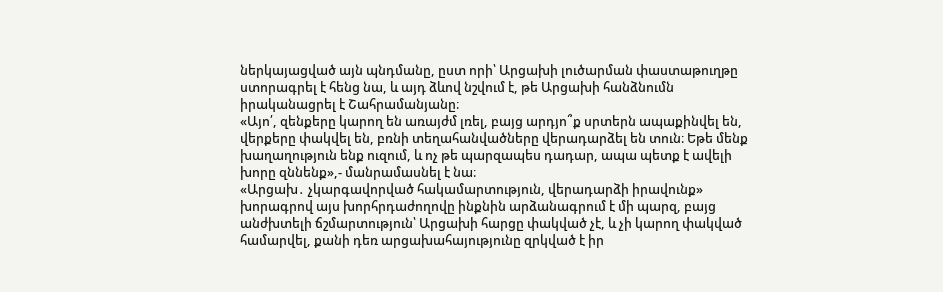ներկայացված այն պնդմանը, ըստ որի՝ Արցախի լուծարման փաստաթուղթը ստորագրել է հենց նա, և այդ ձևով նշվում է, թե Արցախի հանձնումն իրականացրել է Շահրամանյանը։
«Այո՛, զենքերը կարող են առայժմ լռել, բայց արդյո՞ք սրտերն ապաքինվել են, վերքերը փակվել են, բռնի տեղահանվածները վերադարձել են տուն։ Եթե մենք խաղաղություն ենք ուզում, և ոչ թե պարզապես դադար, ապա պետք է ավելի խորը զննենք»,- մանրամասնել է նա։
«Արցախ․ չկարգավորված հակամարտություն, վերադարձի իրավունք» խորագրով այս խորհրդաժողովը ինքնին արձանագրում է մի պարզ, բայց անժխտելի ճշմարտություն՝ Արցախի հարցը փակված չէ, և չի կարող փակված համարվել, քանի դեռ արցախահայությունը զրկված է իր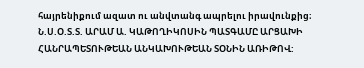հայրենիքում ազատ ու անվտանգ ապրելու իրավունքից։
Ն.Ս.Օ.Տ.Տ. ԱՐԱՄ Ա. ԿԱԹՈՂԻԿՈՍԻՆ ՊԱՏԳԱՄԸ ԱՐՑԱԽԻ ՀԱՆՐԱՊԵՏՈՒԹԵԱՆ ԱՆԿԱԽՈՒԹԵԱՆ ՏՕՆԻՆ ԱՌԻԹՈՎ: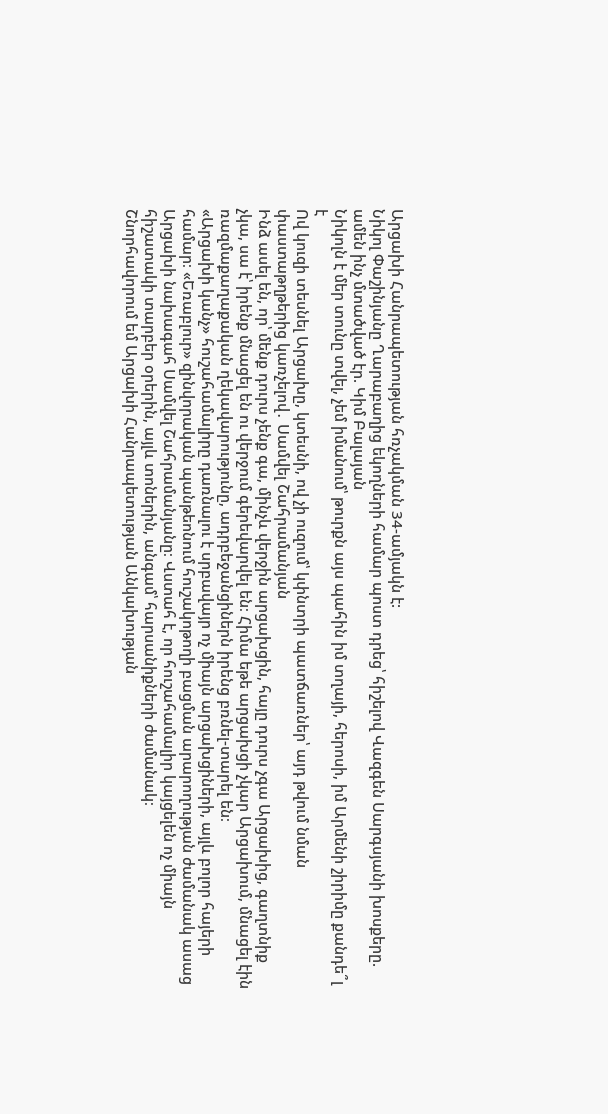Արցախի Հանրապետության հռչակման 34-ամյակն է:
Նիկոլ Փաշինյանը Ղարաբաղից եկողների համար պոստ դրեց՝ հիշելով Վազգեն Սարգսյանի խոսքերը. ամեն ինչ մտածված էր. Կիմ Բալայան
Նիկոլն է մեր տունը տվել, չեմ իմանում՝ թուրքն այս պահին իմ տղայի, հերոսի, իմ Արմենի շիրիմը քանդե՞լ է
Ով կուզի տեսնել Արցախը, կտեսնի, ով չի ուզում՝ կփնտրի պատճառներ՝ այդ թվում նման փաստաթղթերից կառչելով․ Սամվել Շահրամանյան
Ինձ ասել են, որ՝ մենք դուրս չենք գա, մինչև վերջին արցախցին, հայը դուրս չգա Արցախից, գաղտնիք չկա, սա է՝ իրենք մնացել են ու վերջում գերեվարվել են։ Հիմա եթե արցախցի չկար Արցախում, մնացել էին ռազմաքաղաքական ղեկավարությունը, ադրբեջանցիներն իրենց բռնել-տարել են։
«Արցախի կանչ» հուշահամալիրը դառնալու է սրբավայր ոչ միայն արցախցիների, այլև բոլոր հայերի համար։ «Եռաբլուր» զինվորական պանթեոնում հուշակոթողի բացման արարողության ժամանակ ասաց Արցախի նախագահ Սամվել Շահրամանյանը։ Վստահ է, որ հուշահամալիր կայցելեն ոչ միայն հիշատակի տարբեր օրերին, այլև տոներին, անգամ՝ հարսանիքների ժամանակ։
Շնորհավորում եմ Արցախի Հանրապետության Անկախության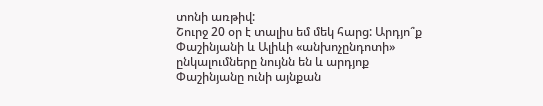տոնի առթիվ:
Շուրջ 20 օր է տալիս եմ մեկ հարց: Արդյո՞ք Փաշինյանի և Ալիևի «անխոչընդոտի» ընկալումները նույնն են և արդյոք Փաշինյանը ունի այնքան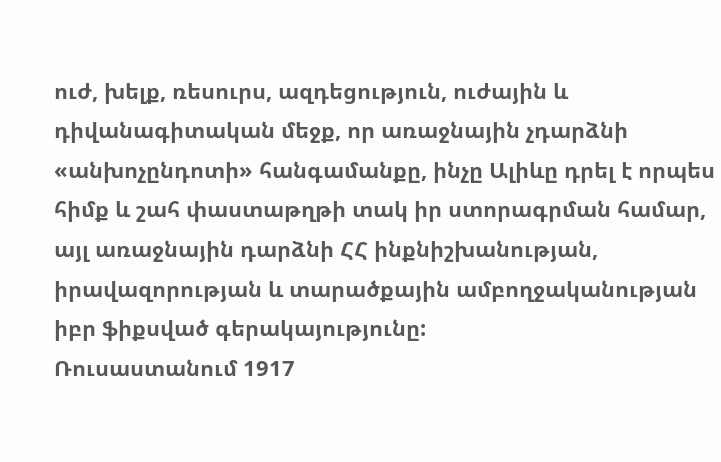ուժ, խելք, ռեսուրս, ազդեցություն, ուժային և դիվանագիտական մեջք, որ առաջնային չդարձնի «անխոչընդոտի» հանգամանքը, ինչը Ալիևը դրել է որպես հիմք և շահ փաստաթղթի տակ իր ստորագրման համար, այլ առաջնային դարձնի ՀՀ ինքնիշխանության, իրավազորության և տարածքային ամբողջականության իբր ֆիքսված գերակայությունը:
Ռուսաստանում 1917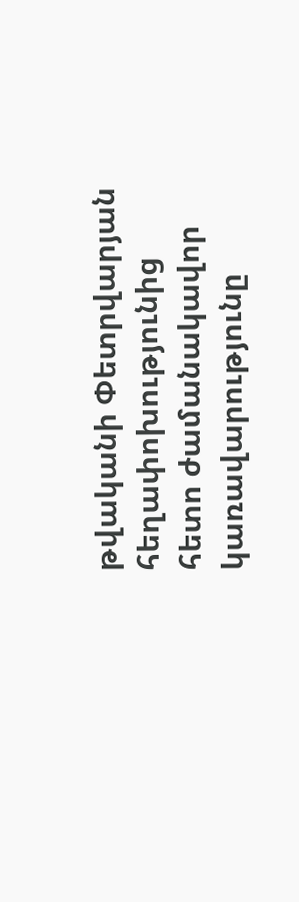թվականի Փետրվարյան հեղափոխությունից հետո ժամանակավոր կառավարությունը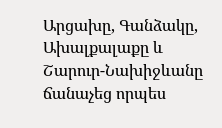Արցախը, Գանձակը, Ախալքալաքը և Շարուր-Նախիջևանը ճանաչեց որպես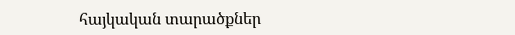հայկական տարածքներ